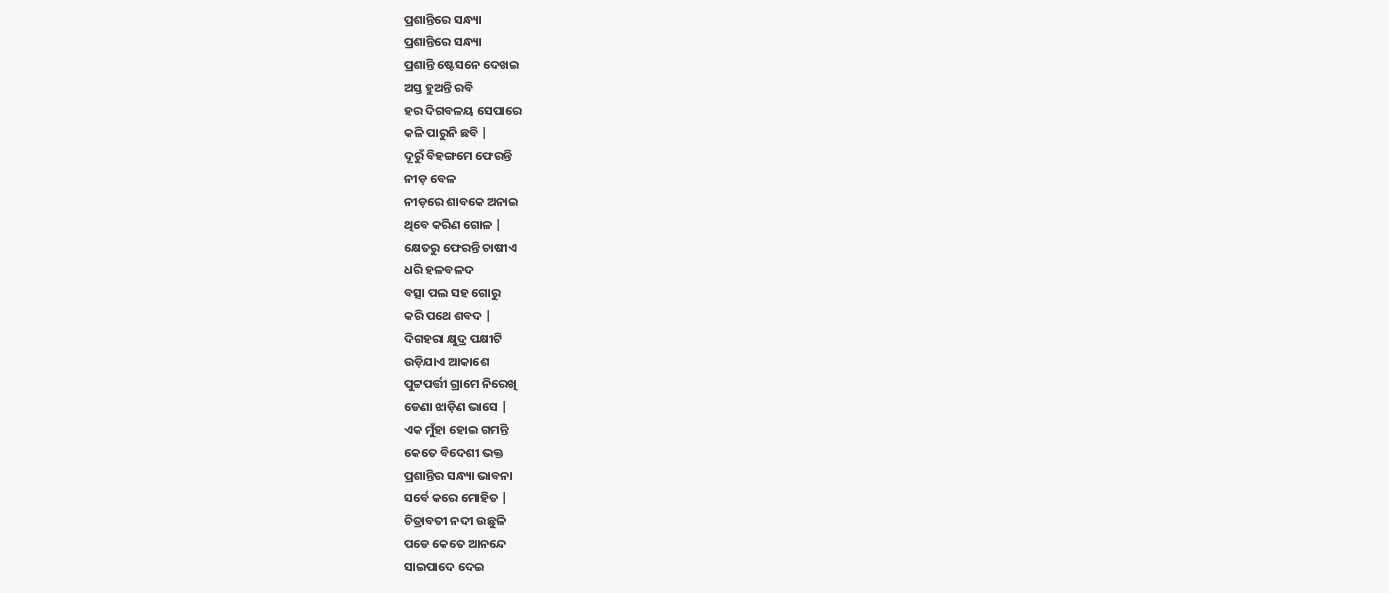ପ୍ରଶାନ୍ତିରେ ସନ୍ଧ୍ୟା
ପ୍ରଶାନ୍ତିରେ ସନ୍ଧ୍ୟା
ପ୍ରଶାନ୍ତି ଷ୍ଟେସନେ ଦେଖଇ
ଅସ୍ତ ହୁଅନ୍ତି ରବି
ହର ଦିଗବଳୟ ସେପାରେ
କଳି ପାରୁନି ଛବି |
ଦୂରୁଁ ବିହଙ୍ଗମେ ଫେରନ୍ତି
ନୀଡ଼ ବେଳ
ନୀଡ଼ରେ ଶାବକେ ଅନାଇ
ଥିବେ କରିଣ ଗୋଳ |
କ୍ଷେତରୁ ଫେରନ୍ତି ଚାଷୀଏ
ଧରି ହଳବଳଦ
ବତ୍ସା ପଲ ସହ ଗୋରୁ
କରି ପଥେ ଶବଦ |
ଦିଗହରା କ୍ଷୁଦ୍ର ପକ୍ଷୀଟି
ଉଡ଼ିଯାଏ ଆକାଶେ
ପୁଟ୍ଟପର୍ତ୍ତୀ ଗ୍ରାମେ ନିରେଖି
ଡେଣା ଝାଡ଼ିଣ ଭାସେ |
ଏକ ମୁଁହା ହୋଇ ଗମନ୍ତି
କେତେ ବିଦେଶୀ ଭକ୍ତ
ପ୍ରଶାନ୍ତିର ସନ୍ଧ୍ୟା ଭାବନା
ସର୍ବେ କରେ ମୋହିତ |
ଚିତ୍ରାବତୀ ନଦୀ ଉଛୁଳି
ପଡେ କେତେ ଆନନ୍ଦେ
ସାଇପାଦେ ଦେଇ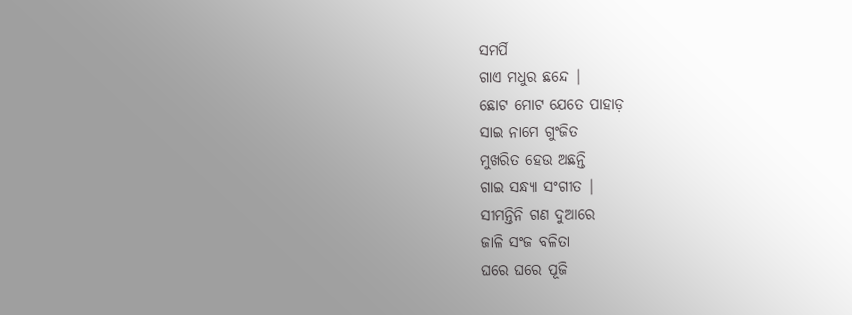ସମର୍ପି
ଗାଏ ମଧୁର ଛନ୍ଦେ |
ଛୋଟ ମୋଟ ଯେତେ ପାହାଡ଼
ସାଇ ନାମେ ଗୁଂଜିତ
ମୁଖରିତ ହେଉ ଅଛନ୍ତି
ଗାଇ ସନ୍ଧ୍ୟା ସଂଗୀତ |
ସୀମନ୍ତିନି ଗଣ ଦୁଆରେ
ଜାଳି ସଂଜ ବଳିତା
ଘରେ ଘରେ ପୂଜି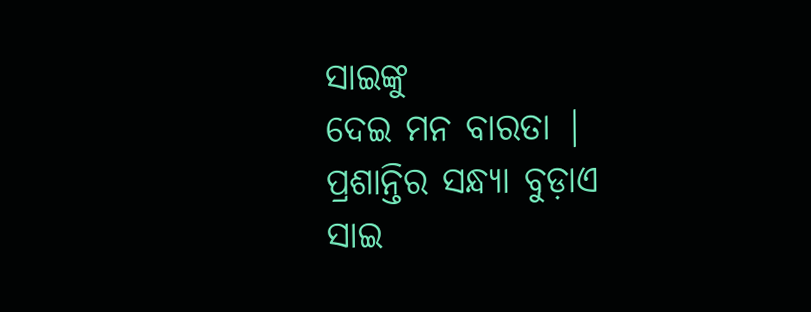ସାଇଙ୍କୁ
ଦେଇ ମନ ବାରତା |
ପ୍ରଶାନ୍ତିର ସନ୍ଧ୍ୟା ବୁଡ଼ାଏ
ସାଇ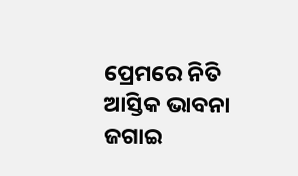ପ୍ରେମରେ ନିତି
ଆସ୍ତିକ ଭାବନା ଜଗାଇ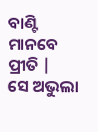ବାଣ୍ଟି ମାନବେ ପ୍ରୀତି |
ସେ ଅଭୁଲା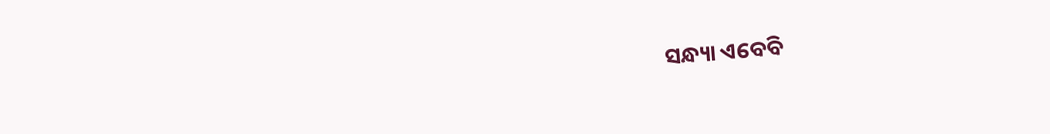ସନ୍ଧ୍ୟା ଏବେବି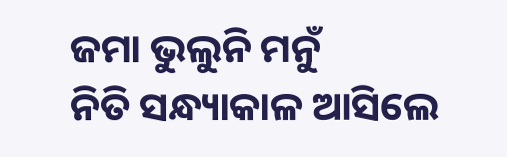ଜମା ଭୁଲୁନି ମନୁଁ
ନିତି ସନ୍ଧ୍ୟାକାଳ ଆସିଲେ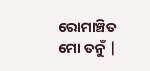ରୋମାଞ୍ଚିତ ମୋ ତନୁଁ |